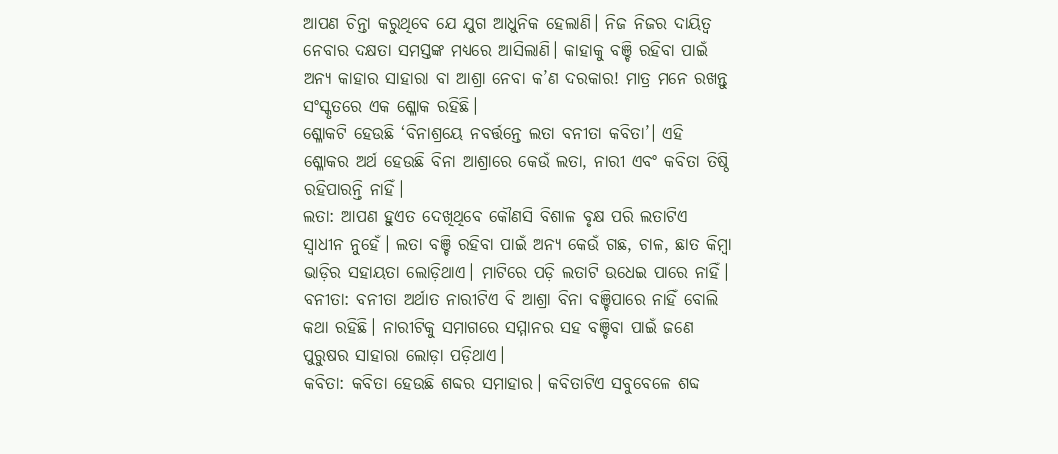ଆପଣ ଚିନ୍ତା କରୁଥିବେ ଯେ ଯୁଗ ଆଧୁନିକ ହେଲାଣି। ନିଜ ନିଜର ଦାୟିତ୍ୱ ନେବାର ଦକ୍ଷତା ସମସ୍ତଙ୍କ ମଧ୍ୟରେ ଆସିଲାଣି। କାହାକୁ ବଞ୍ଚି ରହିବା ପାଇଁ ଅନ୍ୟ କାହାର ସାହାରା ବା ଆଶ୍ରା ନେବା କ’ଣ ଦରକାର! ମାତ୍ର ମନେ ରଖନ୍ତୁ ସଂସ୍କୃତରେ ଏକ ଶ୍ଳୋକ ରହିଛି।
ଶ୍ଳୋକଟି ହେଉଛି ‘ବିନାଶ୍ରୟେ ନବର୍ତ୍ତନ୍ତେ ଲତା ବନୀତା କବିତା’। ଏହି ଶ୍ଳୋକର ଅର୍ଥ ହେଉଛି ବିନା ଆଶ୍ରାରେ କେଉଁ ଲତା, ନାରୀ ଏବଂ କବିତା ତିଷ୍ଠି ରହିପାରନ୍ତି ନାହିଁ।
ଲତା: ଆପଣ ହୁଏତ ଦେଖିଥିବେ କୌଣସି ବିଶାଳ ବୃକ୍ଷ ପରି ଲତାଟିଏ ସ୍ୱାଧୀନ ନୁହେଁ। ଲତା ବଞ୍ଚି ରହିବା ପାଇଁ ଅନ୍ୟ କେଉଁ ଗଛ, ଚାଳ, ଛାତ କିମ୍ବା ଭାଡ଼ିର ସହାୟତା ଲୋଡ଼ିଥାଏ। ମାଟିରେ ପଡ଼ି ଲତାଟି ଉଧେଇ ପାରେ ନାହିଁ।
ବନୀତା: ବନୀତା ଅର୍ଥାତ ନାରୀଟିଏ ବି ଆଶ୍ରା ବିନା ବଞ୍ଚିପାରେ ନାହିଁ ବୋଲି କଥା ରହିଛି। ନାରୀଟିକୁ ସମାଗରେ ସମ୍ମାନର ସହ ବଞ୍ଚିବା ପାଇଁ ଜଣେ ପୁରୁଷର ସାହାରା ଲୋଡ଼ା ପଡ଼ିଥାଏ।
କବିତା: କବିତା ହେଉଛି ଶବ୍ଦର ସମାହାର। କବିତାଟିଏ ସବୁବେଳେ ଶବ୍ଦ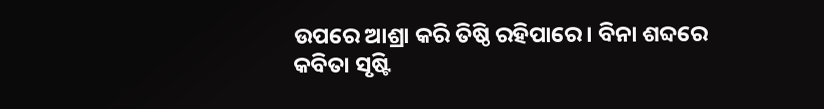ଉପରେ ଆଶ୍ରା କରି ତିଷ୍ଠି ରହିପାରେ। ବିନା ଶବ୍ଦରେ କବିତା ସୃଷ୍ଟି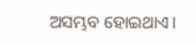ଅସମ୍ଭବ ହୋଇଥାଏ।